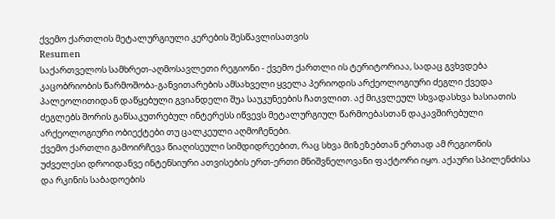ქვემო ქართლის მეტალურგიული კერების შესწავლისათვის
Resumen
საქართველოს სამხრეთ-აღმოსავლეთი რეგიონი - ქვემო ქართლი ის ტერიტორიაა, სადაც გვხვდება კაცობრიობის წარმოშობა-განვითარების ამსახველი ყველა პერიოდის არქეოლოგიური ძეგლი ქვედა პალეოლითიდან დაწყებული გვიანდელი შუა საუკუნეების ჩათვლით. აქ მიკვლეულ სხვადასხვა ხასიათის ძეგლებს შორის განსაკუთრებულ ინტერესს იწვევს მეტალურგიულ წარმოებასთან დაკავშირებული არქეოლოგიური ობიექტები თუ ცალკეული აღმოჩენები.
ქვემო ქართლი გამოირჩევა წიაღისეული სიმდიდრეებით, რაც სხვა მიზეზებთან ერთად ამ რეგიონის უძველესი დროიდანვე ინტენსიური ათვისების ერთ-ერთი მნიშვნელოვანი ფაქტორი იყო. აქაური სპილენძისა და რკინის საბადოების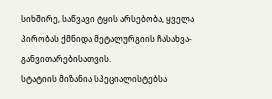სიხშირე, საწვავი ტყის არსებობა, ყველა პირობას ქმნიდა მეტალურგიის ჩასახვა-განვითარებისათვის.
სტატიის მიზანია სპეციალისტებსა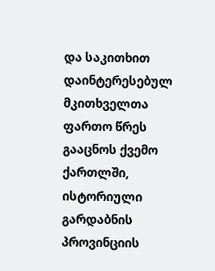და საკითხით დაინტერესებულ მკითხველთა ფართო წრეს გააცნოს ქვემო ქართლში, ისტორიული გარდაბნის პროვინციის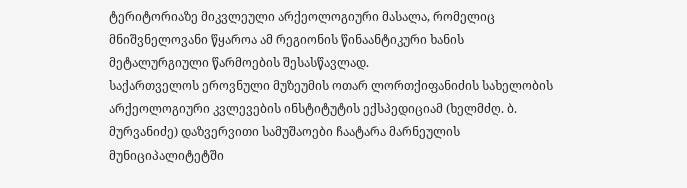ტერიტორიაზე მიკვლეული არქეოლოგიური მასალა, რომელიც მნიშვნელოვანი წყაროა ამ რეგიონის წინაანტიკური ხანის მეტალურგიული წარმოების შესასწავლად.
საქართველოს ეროვნული მუზეუმის ოთარ ლორთქიფანიძის სახელობის არქეოლოგიური კვლევების ინსტიტუტის ექსპედიციამ (ხელმძღ. ბ. მურვანიძე) დაზვერვითი სამუშაოები ჩაატარა მარნეულის მუნიციპალიტეტში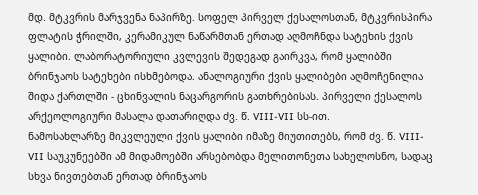მდ. მტკვრის მარჯვენა ნაპირზე. სოფელ პირველ ქესალოსთან, მტკვრისპირა ფლატის ჭრილში, კერამიკულ ნაწარმთან ერთად აღმოჩნდა სატეხის ქვის ყალიბი. ლაბორატორიული კვლევის შედეგად გაირკვა, რომ ყალიბში ბრინჯაოს სატეხები ისხმებოდა. ანალოგიური ქვის ყალიბები აღმოჩენილია შიდა ქართლში - ცხინვალის ნაცარგორის გათხრებისას. პირველი ქესალოს არქეოლოგიური მასალა დათარიღდა ძვ. წ. VIII-VII სს-ით.
ნამოსახლარზე მიკვლეული ქვის ყალიბი იმაზე მიუთითებს, რომ ძვ. წ. VIII-VII საუკუნეებში ამ მიდამოებში არსებობდა მელითონეთა სახელოსნო, სადაც სხვა ნივთებთან ერთად ბრინჯაოს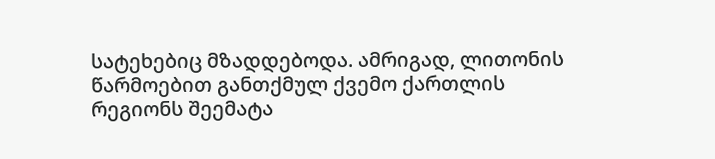სატეხებიც მზადდებოდა. ამრიგად, ლითონის წარმოებით განთქმულ ქვემო ქართლის რეგიონს შეემატა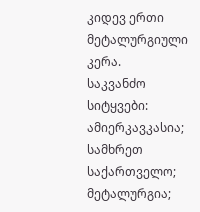კიდევ ერთი მეტალურგიული კერა.
საკვანძო სიტყვები: ამიერკავკასია; სამხრეთ საქართველო; მეტალურგია;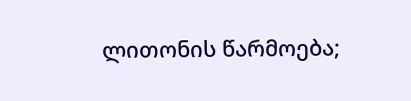ლითონის წარმოება;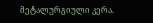მეტალურგიული კერა.